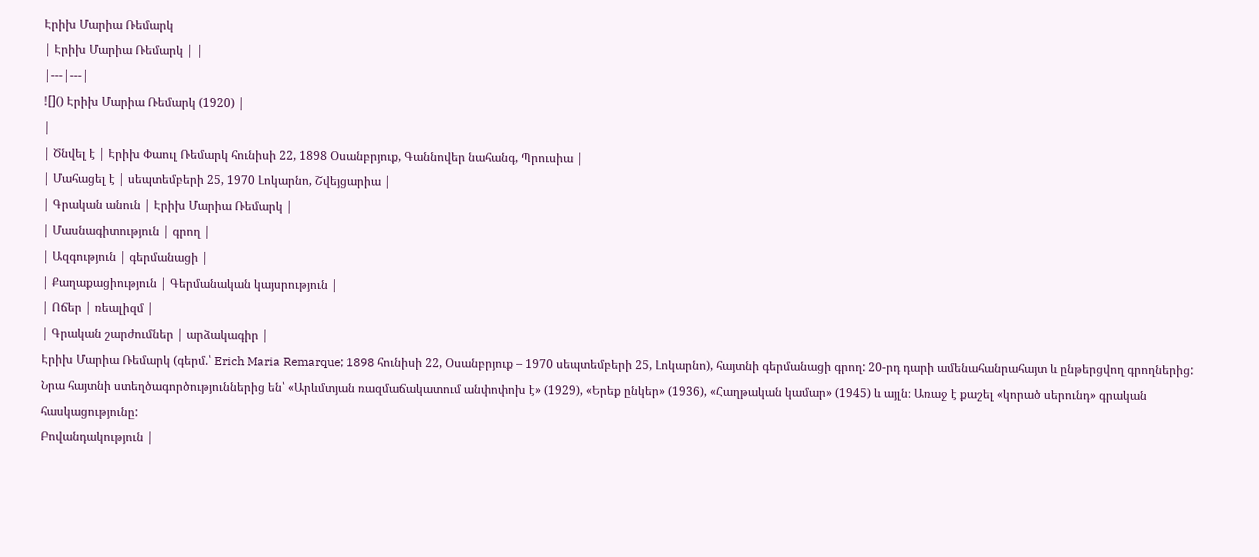Էրիխ Մարիա Ռեմարկ
| Էրիխ Մարիա Ռեմարկ | |
|---|---|
![]() Էրիխ Մարիա Ռեմարկ (1920) |
|
| Ծնվել է | Էրիխ Փաուլ Ռեմարկ հունիսի 22, 1898 Օսանբրյուք, Գաննովեր նահանգ, Պրուսիա |
| Մահացել է | սեպտեմբերի 25, 1970 Լոկարնո, Շվեյցարիա |
| Գրական անուն | Էրիխ Մարիա Ռեմարկ |
| Մասնագիտություն | գրող |
| Ազգություն | գերմանացի |
| Քաղաքացիություն | Գերմանական կայսրություն |
| Ոճեր | ռեալիզմ |
| Գրական շարժումներ | արձակագիր |
Էրիխ Մարիա Ռեմարկ (գերմ.՝ Erich Maria Remarque; 1898 հունիսի 22, Օսանբրյուք – 1970 սեպտեմբերի 25, Լոկարնո), հայտնի գերմանացի գրող: 20-րդ դարի ամենահանրահայտ և ընթերցվող գրողներից: Նրա հայտնի ստեղծագործություններից են՝ «Արևմտյան ռազմաճակատում անփոփոխ է» (1929), «Երեք ընկեր» (1936), «Հաղթական կամար» (1945) և այլն։ Առաջ է քաշել «կորած սերունդ» գրական հասկացությունը:
Բովանդակություն |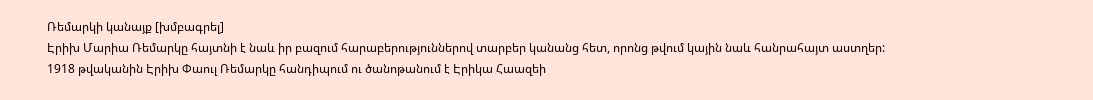Ռեմարկի կանայք [խմբագրել]
Էրիխ Մարիա Ռեմարկը հայտնի է նաև իր բազում հարաբերություններով տարբեր կանանց հետ, որոնց թվում կային նաև հանրահայտ աստղեր:
1918 թվականին Էրիխ Փաուլ Ռեմարկը հանդիպում ու ծանոթանում է Էրիկա Հաազեի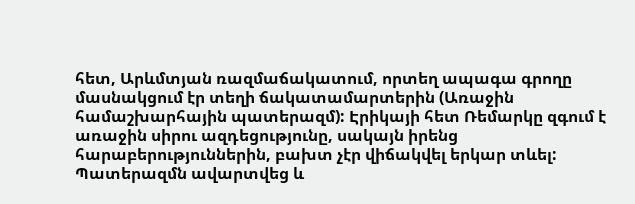հետ, Արևմտյան ռազմաճակատում, որտեղ ապագա գրողը մասնակցում էր տեղի ճակատամարտերին (Առաջին համաշխարհային պատերազմ): Էրիկայի հետ Ռեմարկը զգում է առաջին սիրու ազդեցությունը, սակայն իրենց հարաբերություններին, բախտ չէր վիճակվել երկար տևել: Պատերազմն ավարտվեց և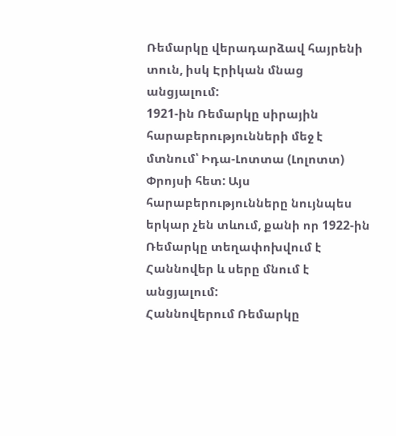Ռեմարկը վերադարձավ հայրենի տուն, իսկ Էրիկան մնաց անցյալում:
1921-ին Ռեմարկը սիրային հարաբերությունների մեջ է մտնում՝ Իդա-Լոտտա (Լոլոտտ) Փրոյսի հետ: Այս հարաբերությունները նույնպես երկար չեն տևում, քանի որ 1922-ին Ռեմարկը տեղափոխվում է Հաննովեր և սերը մնում է անցյալում:
Հաննովերում Ռեմարկը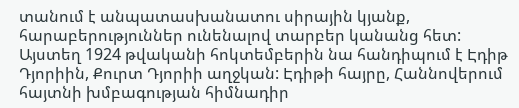տանում է անպատասխանատու սիրային կյանք, հարաբերություններ ունենալով տարբեր կանանց հետ: Այստեղ 1924 թվականի հոկտեմբերին նա հանդիպում է Էդիթ Դյորիին, Քուրտ Դյորիի աղջկան: Էդիթի հայրը, Հաննովերում հայտնի խմբագության հիմնադիր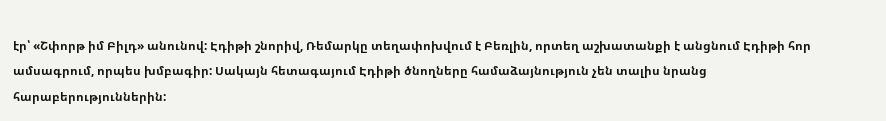էր՝ «Շփորթ իմ Բիլդ» անունով: Էդիթի շնորիվ, Ռեմարկը տեղափոխվում է Բեռլին, որտեղ աշխատանքի է անցնում Էդիթի հոր ամսագրում, որպես խմբագիր: Սակայն հետագայում Էդիթի ծնողները համաձայնություն չեն տալիս նրանց հարաբերություններին: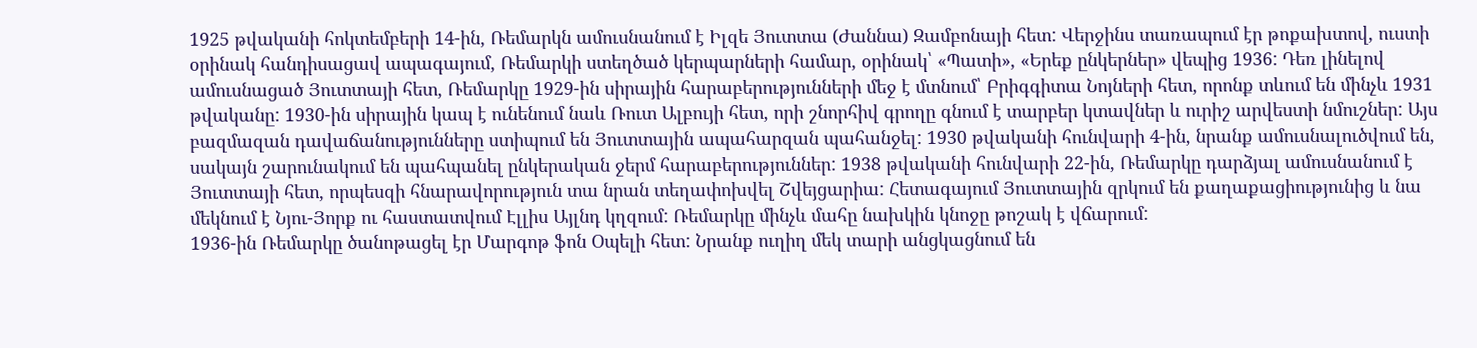1925 թվականի հոկտեմբերի 14-ին, Ռեմարկն ամուսնանում է Իլզե Յուտտա (Ժաննա) Զամբոնայի հետ: Վերջինս տառապում էր թոքախտով, ուստի օրինակ հանդիսացավ ապագայում, Ռեմարկի ստեղծած կերպարների համար, օրինակ՝ «Պատի», «Երեք ընկերներ» վեպից 1936: Դեռ լինելով ամուսնացած Յուտտայի հետ, Ռեմարկը 1929-ին սիրային հարաբերությունների մեջ է մտնում՝ Բրիգգիտա Նոյների հետ, որոնք տևում են մինչև 1931 թվականը: 1930-ին սիրային կապ է ունենում նաև Ռուտ Ալբույի հետ, որի շնորհիվ գրողը գնում է տարբեր կտավներ և ուրիշ արվեստի նմուշներ: Այս բազմազան դավաճանությունները ստիպում են Յուտտային ապահարզան պահանջել: 1930 թվականի հունվարի 4-ին, նրանք ամուսնալուծվում են, սակայն շարունակում են պահպանել ընկերական ջերմ հարաբերություններ: 1938 թվականի հունվարի 22-ին, Ռեմարկը դարձյալ ամուսնանում է Յուտտայի հետ, որպեսզի հնարավորություն տա նրան տեղափոխվել Շվեյցարիա: Հետագայում Յուտտային զրկում են քաղաքացիությունից և նա մեկնում է Նյու-Յորք ու հաստատվում Էլլիս Այլնդ կղզում: Ռեմարկը մինչև մահը նախկին կնոջը թոշակ է վճարում:
1936-ին Ռեմարկը ծանոթացել էր Մարգոթ ֆոն Օպելի հետ: Նրանք ուղիղ մեկ տարի անցկացնում են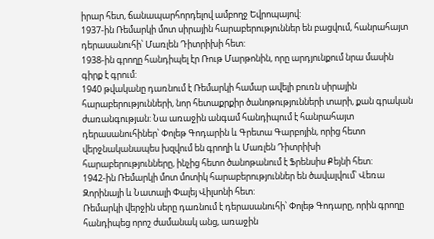իրար հետ, ճանապարհորդելով ամբողջ Եվրոպայով:
1937-ին Ռեմարկի մոտ սիրային հարաբերություններ են բացվում, հանրահայտ դերասանուհի՝ Մառլեն Դիտրիխի հետ:
1938-ին գրողը հանդիպել էր Ռութ Մարթոնին, որը արդյունքում նրա մասին գիրք է գրում:
1940 թվականը դառնում է Ռեմարկի համար ավելի բուռն սիրային հարաբերությունների, նոր հետաքրքիր ծանոթությունների տարի, քան գրական ժառանգության: Նա առաջին անգամ հանդիպում է հանրահայտ դերասանուհիներ՝ Փոլեթ Գոդարին և Գրետա Գարբոյին, որից հետո վերջնականապես խզվում են գրողի և Մառլեն Դիտրիխի հարաբերությունները, ինչից հետո ծանոթանում է Ֆրենսիս Քեյնի հետ:
1942-ին Ռեմարկի մոտ մոտիկ հարաբերություններ են ծավալվում՝ Վեռա Զորինայի և Նատալի Փալեյ Վիլսոնի հետ:
Ռեմարկի վերջին սերը դառնում է դերասանուհի՝ Փոլեթ Գոդարը, որին գրողը հանդիպեց որոշ ժամանակ անց, առաջին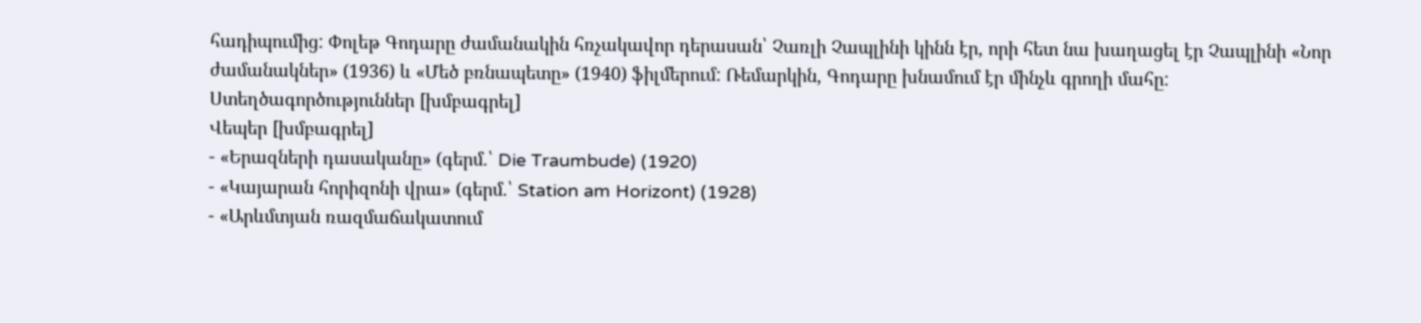հադիպումից: Փոլեթ Գոդարը ժամանակին հռչակավոր դերասան՝ Չառլի Չապլինի կինն էր, որի հետ նա խաղացել էր Չապլինի «Նոր ժամանակներ» (1936) և «Մեծ բռնապետը» (1940) ֆիլմերում: Ռեմարկին, Գոդարը խնամում էր մինչև գրողի մահը:
Ստեղծագործություններ [խմբագրել]
Վեպեր [խմբագրել]
- «Երազների դասականը» (գերմ.՝ Die Traumbude) (1920)
- «Կայարան հորիզոնի վրա» (գերմ.՝ Station am Horizont) (1928)
- «Արևմտյան ռազմաճակատում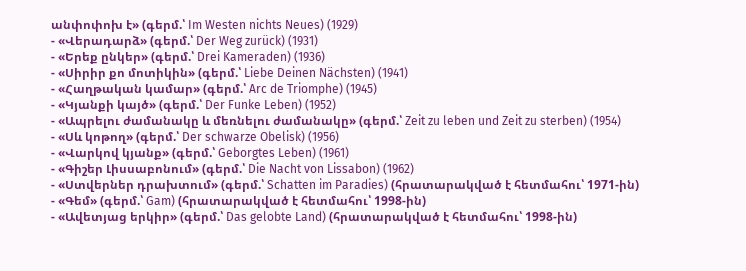անփոփոխ է» (գերմ.՝ Im Westen nichts Neues) (1929)
- «Վերադարձ» (գերմ.՝ Der Weg zurück) (1931)
- «Երեք ընկեր» (գերմ.՝ Drei Kameraden) (1936)
- «Սիրիր քո մոտիկին» (գերմ.՝ Liebe Deinen Nächsten) (1941)
- «Հաղթական կամար» (գերմ.՝ Arc de Triomphe) (1945)
- «Կյանքի կայծ» (գերմ.՝ Der Funke Leben) (1952)
- «Ապրելու ժամանակը և մեռնելու ժամանակը» (գերմ.՝ Zeit zu leben und Zeit zu sterben) (1954)
- «Սև կոթող» (գերմ.՝ Der schwarze Obelisk) (1956)
- «Վարկով կյանք» (գերմ.՝ Geborgtes Leben) (1961)
- «Գիշեր Լիսսաբոնում» (գերմ.՝ Die Nacht von Lissabon) (1962)
- «Ստվերներ դրախտում» (գերմ.՝ Schatten im Paradies) (հրատարակված է հետմահու՝ 1971-ին)
- «Գեմ» (գերմ.՝ Gam) (հրատարակված է հետմահու՝ 1998-ին)
- «Ավետյաց երկիր» (գերմ.՝ Das gelobte Land) (հրատարակված է հետմահու՝ 1998-ին)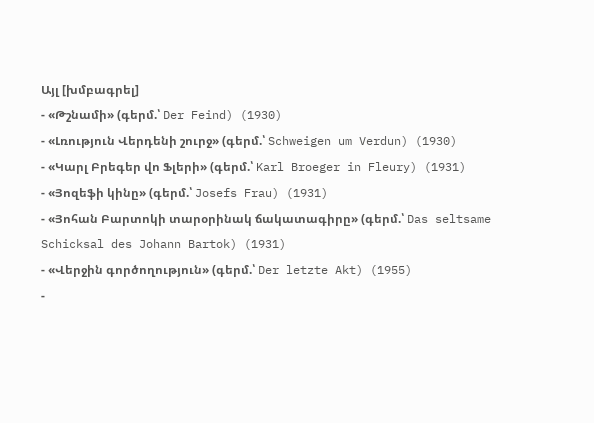Այլ [խմբագրել]
- «Թշնամի» (գերմ.՝ Der Feind) (1930)
- «Լռություն Վերդենի շուրջ» (գերմ.՝ Schweigen um Verdun) (1930)
- «Կարլ Բրեգեր վո Ֆլերի» (գերմ.՝ Karl Broeger in Fleury) (1931)
- «Յոզեֆի կինը» (գերմ.՝ Josefs Frau) (1931)
- «Յոհան Բարտոկի տարօրինակ ճակատագիրը» (գերմ.՝ Das seltsame Schicksal des Johann Bartok) (1931)
- «Վերջին գործողություն» (գերմ.՝ Der letzte Akt) (1955)
-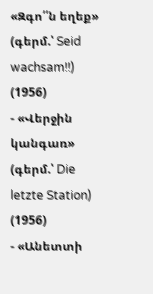«Զգո՛՛ն եղեք» (գերմ.՝ Seid wachsam!!) (1956)
- «Վերջին կանգառ» (գերմ.՝ Die letzte Station) (1956)
- «Անետտի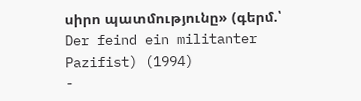սիրո պատմությունը» (գերմ.՝ Der feind ein militanter Pazifist) (1994)
-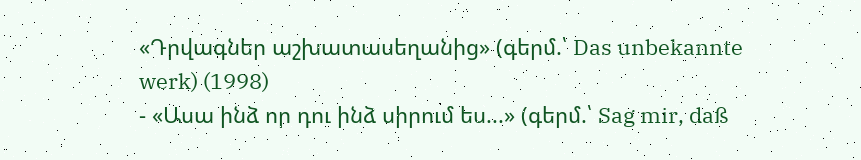«Դրվագներ աշխատասեղանից» (գերմ.՝ Das unbekannte werk) (1998)
- «Ասա ինձ որ դու ինձ սիրում ես...» (գերմ.՝ Sag mir, daß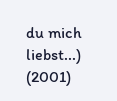du mich liebst...) (2001)